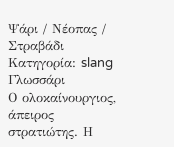Ψάρι / Νέοπας / Στραβάδι
Κατηγορία: slang
Γλωσσάρι
Ο ολοκαίνουργιος, άπειρος στρατιώτης. Η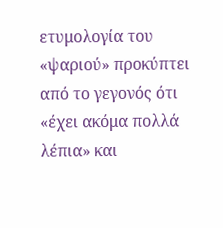ετυμολογία του «ψαριού» προκύπτει από το γεγονός ότι «έχει ακόμα πολλά λέπια» και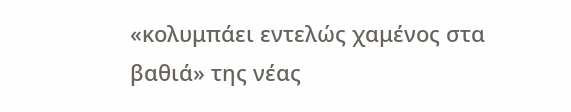«κολυμπάει εντελώς χαμένος στα βαθιά» της νέας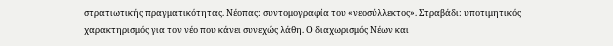στρατιωτικής πραγματικότητας. Νέοπας: συντομογραφία του «νεοσύλλεκτος». Στραβάδι: υποτιμητικός χαρακτηρισμός για τον νέο που κάνει συνεχώς λάθη. Ο διαχωρισμός Νέων και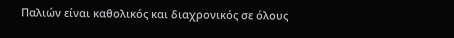Παλιών είναι καθολικός και διαχρονικός σε όλους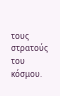τους στρατούς του κόσμου.